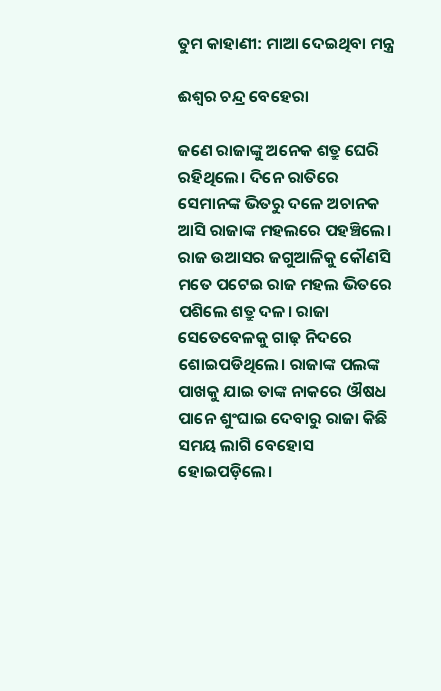ତୁମ କାହାଣୀ: ମାଆ ଦେଇଥିବା ମନ୍ତ୍ର

ଈଶ୍ବର ଚନ୍ଦ୍ର ବେହେରା

ଜଣେ ରାଜାଙ୍କୁ ଅନେକ ଶତ୍ରୁ ଘେରି ରହିଥିଲେ। ଦିନେ ରାତିରେ ସେମାନଙ୍କ ଭିତରୁ ଦଳେ ଅଚାନକ ଆସି ରାଜାଙ୍କ ମହଲରେ ପହଞ୍ଚିଲେ। ରାଜ ଉଆସର ଜଗୁଆଳିକୁ କୌଣସି ମତେ ପଟେଇ ରାଜ ମହଲ ଭିତରେ ପଶିଲେ ଶତ୍ରୁ ଦଳ। ରାଜା ସେତେବେଳକୁ ଗାଢ଼ ନିଦରେ ଶୋଇପଡିଥିଲେ। ରାଜାଙ୍କ ପଲଙ୍କ ପାଖକୁ ଯାଇ ତାଙ୍କ ନାକରେ ଔଷଧ ପାନେ ଶୁଂଘାଇ ଦେବାରୁ ରାଜା କିଛି ସମୟ ଲାଗି ବେହୋସ ହୋଇପଡ଼ିଲେ।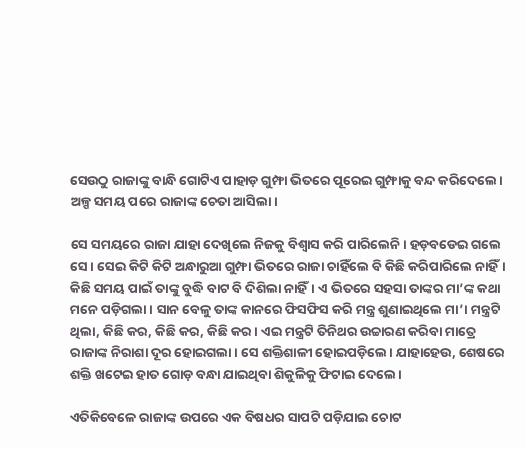ସେଉଠୁ ରାଜାଙ୍କୁ ବାନ୍ଧି ଗୋଟିଏ ପାହାଡ଼ ଗୁମ୍ଫା ଭିତରେ ପୂରେଇ ଗୁମ୍ଫାକୁ ବନ୍ଦ କରିଦେଲେ। ଅଳ୍ପ ସମୟ ପରେ ରାଜାଙ୍କ ଚେତା ଆସିଲା।

ସେ ସମୟରେ ରାଜା ଯାହା ଦେଖିଲେ ନିଜକୁ ବିଶ୍ୱାସ କରି ପାରିଲେନି। ହଡ଼ବଡେଇ ଗଲେ ସେ। ସେଇ କିଟି କିଟି ଅନ୍ଧାରୁଆ ଗୁମ୍ଫା ଭିତରେ ରାଜା ଚାହିଁଲେ ବି କିଛି କରିପାରିଲେ ନାହିଁ। କିଛି ସମୟ ପାଇଁ ତାଙ୍କୁ ବୁଦ୍ଧି ବାଟ ବି ଦିଶିଲା ନାହିଁ। ଏ ଭିତରେ ସହସା ତାଙ୍କର ମା’ଙ୍କ କଥା ମନେ ପଡ଼ିଗଲା। ସାନ ବେଳୁ ତାଙ୍କ କାନରେ ଫିସଫିସ କରି ମନ୍ତ୍ର ଶୁଣାଇଥିଲେ ମା’। ମନ୍ତ୍ରଟି ଥିଲା, କିଛି କର, କିଛି କର, କିଛି କର। ଏଇ ମନ୍ତ୍ରଟି ତିନିଥର ଉଚ୍ଚାରଣ କରିବା ମାତ୍ରେ ରାଜାଙ୍କ ନିରାଶା ଦୂର ହୋଇଗଲା। ସେ ଶକ୍ତିଶାଳୀ ହୋଇପଡ଼ିଲେ। ଯାହାହେଉ, ଶେଷରେ ଶକ୍ତି ଖଟେଇ ହାତ ଗୋଡ଼ ବନ୍ଧା ଯାଇଥିବା ଶିକୁଳିକୁ ଫିଟାଇ ଦେଲେ।

ଏତିକିବେଳେ ରାଜାଙ୍କ ଉପରେ ଏକ ବିଷଧର ସାପଟି ପଡ଼ିଯାଇ ଚୋଟ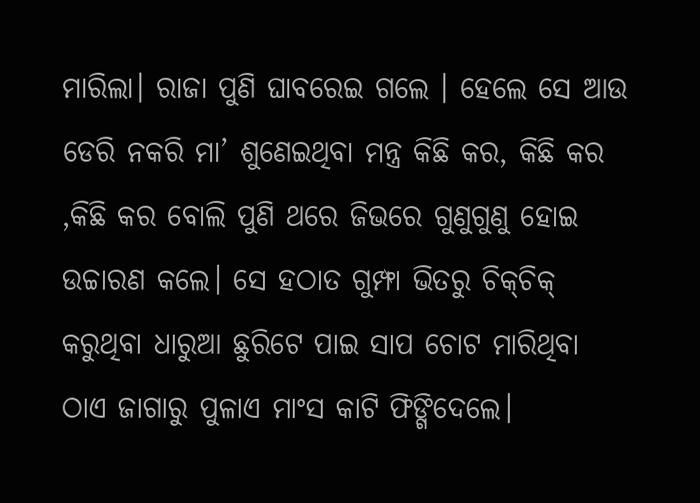ମାରିଲା। ରାଜା ପୁଣି ଘାବରେଇ ଗଲେ । ହେଲେ ସେ ଆଉ ଡେରି ନକରି ମା’ ଶୁଣେଇଥିବା ମନ୍ତ୍ର କିଛି କର, କିଛି କର ,କିଛି କର ବୋଲି ପୁଣି ଥରେ ଜିଭରେ ଗୁଣୁଗୁଣୁ ହୋଇ ଉଚ୍ଚାରଣ କଲେ। ସେ ହଠାତ ଗୁମ୍ଫା ଭିତରୁ ଚିକ୍‌ଚିକ୍‌ କରୁଥିବା ଧାରୁଆ ଛୁରିଟେ ପାଇ ସାପ ଚୋଟ ମାରିଥିବା ଠାଏ ଜାଗାରୁ ପୁଳାଏ ମାଂସ କାଟି ଫିଙ୍ଗିଦେଲେ।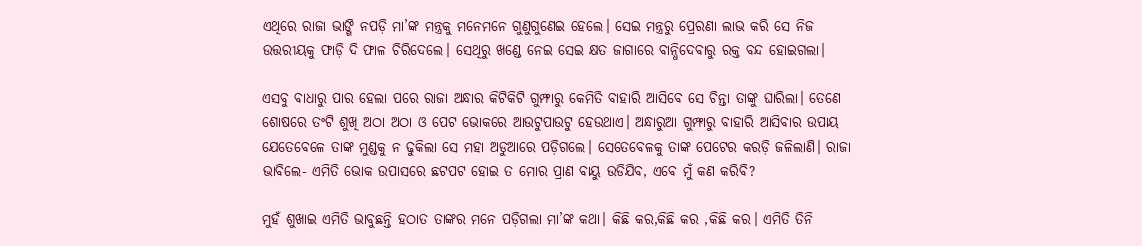ଏଥିରେ ରାଜା ଭାଙ୍ଗି ନପଡ଼ି ମା’ଙ୍କ ମନ୍ତ୍ରକୁ ମନେମନେ ଗୁଣୁଗୁଣେଇ ହେଲେ। ସେଇ ମନ୍ତ୍ରରୁ ପ୍ରେରଣା ଲାଭ କରି ସେ ନିଜ ଉତ୍ତରୀୟକୁ ଫାଡ଼ି ଦି ଫାଳ ଚିରିଦେଲେ। ସେଥିରୁ ଖଣ୍ଡେ ନେଇ ସେଇ କ୍ଷତ ଜାଗାରେ ବାନ୍ଧିଦେବାରୁ ରକ୍ତ ବନ୍ଦ ହୋଇଗଲା।

ଏସବୁ ବାଧାରୁ ପାର ହେଲା ପରେ ରାଜା ଅନ୍ଧାର କିଟିକିଟି ଗୁମ୍ଫାରୁ କେମିତି ବାହାରି ଆସିବେ ସେ ଚିନ୍ତା ତାଙ୍କୁ ଘାରିଲା। ତେଣେ ଶୋଷରେ ତଂଟି ଶୁଖି ଅଠା ଅଠା ଓ ପେଟ ଭୋକରେ ଆଉଟୁପାଉଟୁ ହେଉଥାଏ। ଅନ୍ଧାରୁଆ ଗୁମ୍ଫାରୁ ବାହାରି ଆସିବାର ଉପାୟ ଯେତେବେଳେ ତାଙ୍କ ମୁଣ୍ଡକୁ ନ ଢୁକିଲା ସେ ମହା ଅଡୁଆରେ ପଡ଼ିଗଲେ। ସେତେବେଳକୁ ତାଙ୍କ ପେଟ‌େର କରଡ଼ି ଜଳିଲାଣି। ରାଜା ଭାବିଲେ- ଏମିତି ଭୋକ ଉପାସରେ ଛଟପଟ ହୋଇ ତ ମୋର ପ୍ରାଣ ବାୟୁ ଉଡିଯିବ, ଏବେ ମୁଁ କଣ କରିବି?

ମୁହଁ ଶୁଖାଇ ଏମିତି ଭାବୁଛନ୍ତି ହଠାତ ତାଙ୍କର ମନେ ପଡ଼ିଗଲା ମା’ଙ୍କ କଥା। କିଛି କର,କିଛି କର ,କିଛି କର। ଏମିତି ତିନି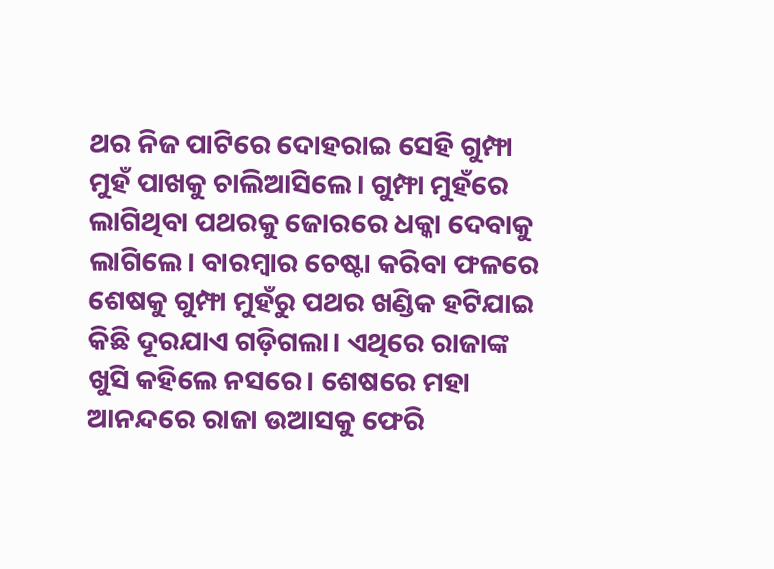ଥର ନିଜ ପାଟିରେ ଦୋହରାଇ ସେହି ଗୁମ୍ଫା ମୁହଁ ପାଖକୁ ଚାଲିଆସିଲେ। ଗୁମ୍ଫା ମୁହଁରେ ଲାଗିଥିବା ପଥରକୁ ଜୋରରେ ଧକ୍କା ଦେବାକୁ ଲାଗିଲେ। ବାରମ୍ବାର ଚେଷ୍ଟା କରିବା ଫଳରେ ଶେଷକୁ ଗୁମ୍ଫା ମୁହଁରୁ ପଥର ଖଣ୍ଡିକ ହଟିଯାଇ କିଛି ଦୂରଯାଏ ଗଡ଼ିଗଲା। ଏଥିରେ ରାଜାଙ୍କ ଖୁସି କହିଲେ ନସରେ। ଶେଷରେ ମହା ଆନନ୍ଦରେ ରାଜା ଉଆସକୁ ଫେରି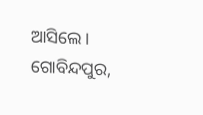ଆସିଲେ।
ଗୋବିନ୍ଦପୁର,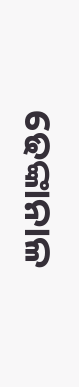ଢେଙ୍କାନାଳ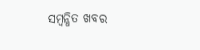ସମ୍ବନ୍ଧିତ ଖବର